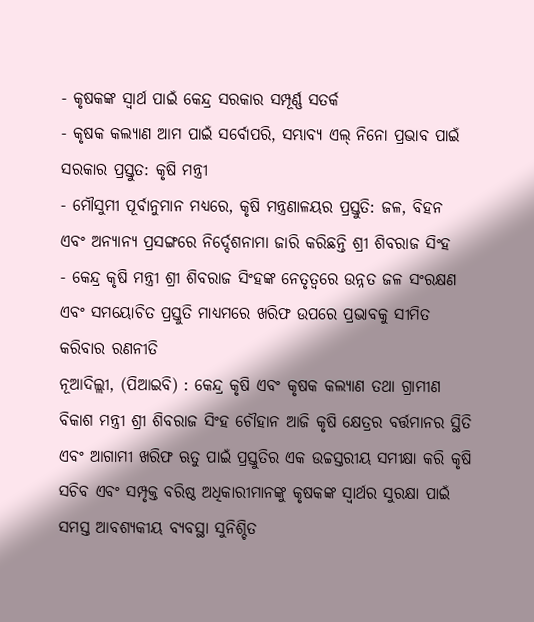- କୃଷକଙ୍କ ସ୍ୱାର୍ଥ ପାଇଁ କେନ୍ଦ୍ର ସରକାର ସମ୍ପୂର୍ଣ୍ଣ ସତର୍କ
- କୃଷକ କଲ୍ୟାଣ ଆମ ପାଇଁ ସର୍ବୋପରି, ସମ୍ଭାବ୍ୟ ଏଲ୍ ନିନୋ ପ୍ରଭାବ ପାଇଁ ସରକାର ପ୍ରସ୍ତୁତ: କୃଷି ମନ୍ତ୍ରୀ
- ମୌସୁମୀ ପୂର୍ବାନୁମାନ ମଧ୍ୟରେ, କୃଷି ମନ୍ତ୍ରଣାଳୟର ପ୍ରସ୍ତୁତି: ଜଳ, ବିହନ ଏବଂ ଅନ୍ୟାନ୍ୟ ପ୍ରସଙ୍ଗରେ ନିର୍ଦ୍ଦେଶନାମା ଜାରି କରିଛନ୍ତି ଶ୍ରୀ ଶିବରାଜ ସିଂହ
- କେନ୍ଦ୍ର କୃଷି ମନ୍ତ୍ରୀ ଶ୍ରୀ ଶିବରାଜ ସିଂହଙ୍କ ନେତୃତ୍ୱରେ ଉନ୍ନତ ଜଳ ସଂରକ୍ଷଣ ଏବଂ ସମୟୋଚିତ ପ୍ରସ୍ତୁତି ମାଧ୍ୟମରେ ଖରିଫ ଉପରେ ପ୍ରଭାବକୁ ସୀମିତ କରିବାର ରଣନୀତି
ନୂଆଦିଲ୍ଲୀ, (ପିଆଇବି) : କେନ୍ଦ୍ର କୃଷି ଏବଂ କୃଷକ କଲ୍ୟାଣ ତଥା ଗ୍ରାମୀଣ ବିକାଶ ମନ୍ତ୍ରୀ ଶ୍ରୀ ଶିବରାଜ ସିଂହ ଚୌହାନ ଆଜି କୃଷି କ୍ଷେତ୍ରର ବର୍ତ୍ତମାନର ସ୍ଥିତି ଏବଂ ଆଗାମୀ ଖରିଫ ଋତୁ ପାଇଁ ପ୍ରସ୍ତୁତିର ଏକ ଉଚ୍ଚସ୍ତରୀୟ ସମୀକ୍ଷା କରି କୃଷି ସଚିବ ଏବଂ ସମ୍ପୃକ୍ତ ବରିଷ୍ଠ ଅଧିକାରୀମାନଙ୍କୁ କୃଷକଙ୍କ ସ୍ୱାର୍ଥର ସୁରକ୍ଷା ପାଇଁ ସମସ୍ତ ଆବଶ୍ୟକୀୟ ବ୍ୟବସ୍ଥା ସୁନିଶ୍ଚିତ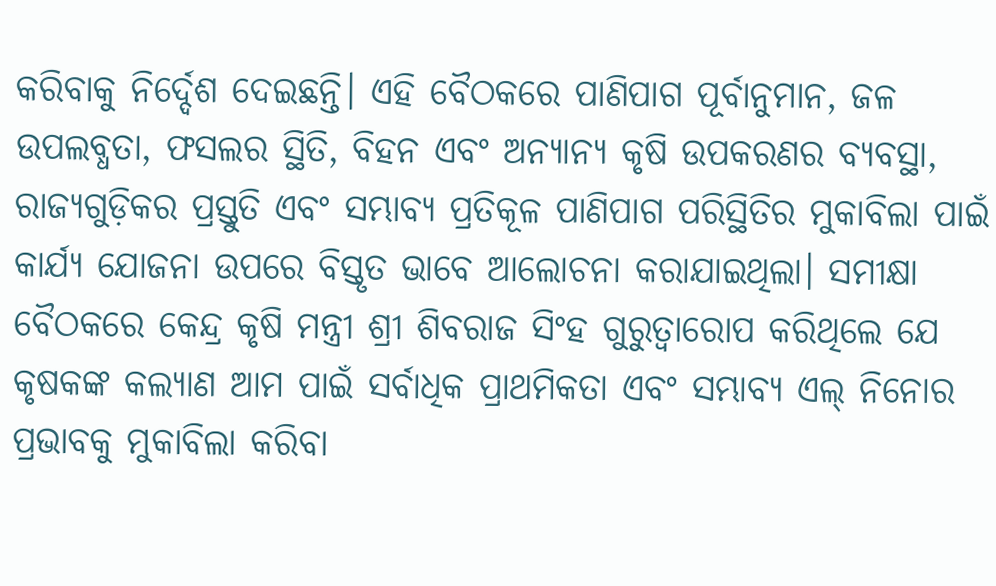କରିବାକୁ ନିର୍ଦ୍ଦେଶ ଦେଇଛନ୍ତି। ଏହି ବୈଠକରେ ପାଣିପାଗ ପୂର୍ବାନୁମାନ, ଜଳ ଉପଲବ୍ଧତା, ଫସଲର ସ୍ଥିତି, ବିହନ ଏବଂ ଅନ୍ୟାନ୍ୟ କୃଷି ଉପକରଣର ବ୍ୟବସ୍ଥା, ରାଜ୍ୟଗୁଡ଼ିକର ପ୍ରସ୍ତୁତି ଏବଂ ସମ୍ଭାବ୍ୟ ପ୍ରତିକୂଳ ପାଣିପାଗ ପରିସ୍ଥିତିର ମୁକାବିଲା ପାଇଁ କାର୍ଯ୍ୟ ଯୋଜନା ଉପରେ ବିସ୍ତୃତ ଭାବେ ଆଲୋଚନା କରାଯାଇଥିଲା। ସମୀକ୍ଷା ବୈଠକରେ କେନ୍ଦ୍ର କୃଷି ମନ୍ତ୍ରୀ ଶ୍ରୀ ଶିବରାଜ ସିଂହ ଗୁରୁତ୍ୱାରୋପ କରିଥିଲେ ଯେ କୃଷକଙ୍କ କଲ୍ୟାଣ ଆମ ପାଇଁ ସର୍ବାଧିକ ପ୍ରାଥମିକତା ଏବଂ ସମ୍ଭାବ୍ୟ ଏଲ୍ ନିନୋର ପ୍ରଭାବକୁ ମୁକାବିଲା କରିବା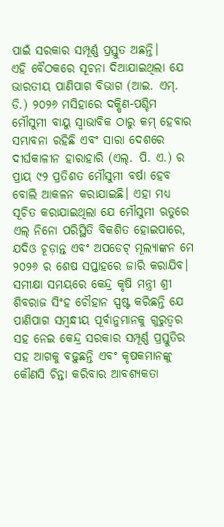ପାଇଁ ସରକାର ସମ୍ପୂର୍ଣ୍ଣ ପ୍ରସ୍ତୁତ ଅଛନ୍ତି।
ଏହି ବୈଠକରେ ସୂଚନା ଦିଆଯାଇଥିଲା ଯେ ଭାରତୀୟ ପାଣିପାଗ ବିଭାଗ (ଆଇ. ଏମ୍. ଡି.) ୨୦୨୬ ମସିହାରେ ଦକ୍ଷିଣ-ପଶ୍ଚିମ ମୌସୁମୀ ବାୟୁ ସ୍ୱାଭାବିକ ଠାରୁ କମ୍ ହେବାର ସମ୍ଭାବନା ରହିଛି ଏବଂ ସାରା ଦେଶରେ ଦୀର୍ଘକାଳୀନ ହାରାହାରି (ଏଲ୍. ପି. ଏ.) ର ପ୍ରାୟ ୯୨ ପ୍ରତିଶତ ମୌସୁମୀ ବର୍ଷା ହେବ ବୋଲି ଆକଳନ କରାଯାଇଛି। ଏହା ମଧ୍ୟ ସୂଚିତ କରାଯାଇଥିଲା ଯେ ମୌସୁମୀ ଋତୁରେ ଏଲ୍ ନିନୋ ପରିସ୍ଥିତି ବିକଶିତ ହୋଇପାରେ, ଯଦିଓ ଚୂଡ଼ାନ୍ତ ଏବଂ ଅପଡେଟ୍ ମୂଲ୍ୟାଙ୍କନ ମେ ୨୦୨୬ ର ଶେଷ ସପ୍ତାହରେ ଜାରି କରାଯିବ। ସମୀକ୍ଷା ସମୟରେ କେନ୍ଦ୍ର କୃଷି ମନ୍ତ୍ରୀ ଶ୍ରୀ ଶିବରାଜ ସିଂହ ଚୌହାନ ସ୍ପଷ୍ଟ କରିଛନ୍ତି ଯେ ପାଣିପାଗ ସମ୍ବନ୍ଧୀୟ ପୂର୍ବାନୁମାନକୁ ଗୁରୁତ୍ୱର ସହ ନେଇ କେନ୍ଦ୍ର ସରକାର ସମ୍ପୂର୍ଣ୍ଣ ପ୍ରସ୍ତୁତିର ସହ ଆଗକୁ ବଢ଼ୁଛନ୍ତି ଏବଂ କୃଷକମାନଙ୍କୁ କୌଣସି ଚିନ୍ତା କରିବାର ଆବଶ୍ୟକତା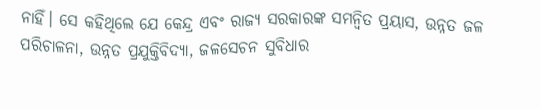ନାହିଁ। ସେ କହିଥିଲେ ଯେ କେନ୍ଦ୍ର ଏବଂ ରାଜ୍ୟ ସରକାରଙ୍କ ସମନ୍ୱିତ ପ୍ରୟାସ, ଉନ୍ନତ ଜଳ ପରିଚାଳନା, ଉନ୍ନତ ପ୍ରଯୁକ୍ତିବିଦ୍ୟା, ଜଳସେଚନ ସୁବିଧାର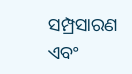ସମ୍ପ୍ରସାରଣ ଏବଂ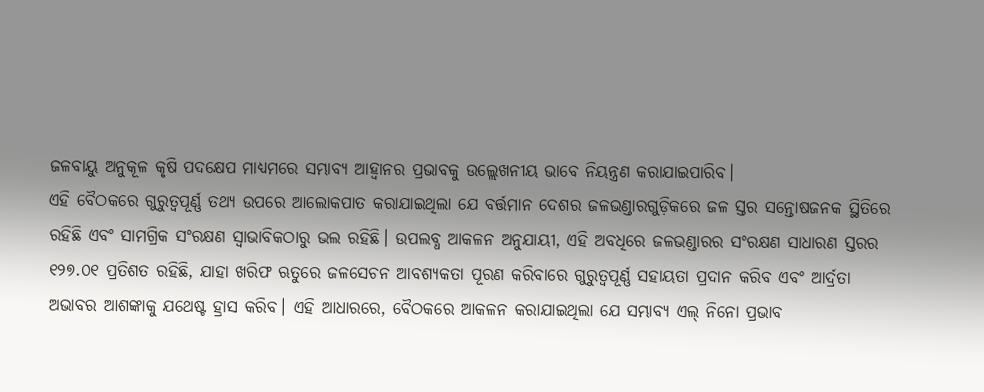ଜଳବାୟୁ ଅନୁକୂଳ କୃଷି ପଦକ୍ଷେପ ମାଧ୍ୟମରେ ସମ୍ଭାବ୍ୟ ଆହ୍ୱାନର ପ୍ରଭାବକୁ ଉଲ୍ଲେଖନୀୟ ଭାବେ ନିୟନ୍ତ୍ରଣ କରାଯାଇପାରିବ।
ଏହି ବୈଠକରେ ଗୁରୁତ୍ୱପୂର୍ଣ୍ଣ ତଥ୍ୟ ଉପରେ ଆଲୋକପାତ କରାଯାଇଥିଲା ଯେ ବର୍ତ୍ତମାନ ଦେଶର ଜଳଭଣ୍ଡାରଗୁଡ଼ିକରେ ଜଳ ସ୍ତର ସନ୍ତୋଷଜନକ ସ୍ଥିତିରେ ରହିଛି ଏବଂ ସାମଗ୍ରିକ ସଂରକ୍ଷଣ ସ୍ୱାଭାବିକଠାରୁ ଭଲ ରହିଛି। ଉପଲବ୍ଧ ଆକଳନ ଅନୁଯାୟୀ, ଏହି ଅବଧିରେ ଜଳଭଣ୍ଡାରର ସଂରକ୍ଷଣ ସାଧାରଣ ସ୍ତରର ୧୨୭.୦୧ ପ୍ରତିଶତ ରହିଛି, ଯାହା ଖରିଫ ଋତୁରେ ଜଳସେଚନ ଆବଶ୍ୟକତା ପୂରଣ କରିବାରେ ଗୁରୁତ୍ୱପୂର୍ଣ୍ଣ ସହାୟତା ପ୍ରଦାନ କରିବ ଏବଂ ଆର୍ଦ୍ରତା ଅଭାବର ଆଶଙ୍କାକୁ ଯଥେଷ୍ଟ ହ୍ରାସ କରିବ। ଏହି ଆଧାରରେ, ବୈଠକରେ ଆକଳନ କରାଯାଇଥିଲା ଯେ ସମ୍ଭାବ୍ୟ ଏଲ୍ ନିନୋ ପ୍ରଭାବ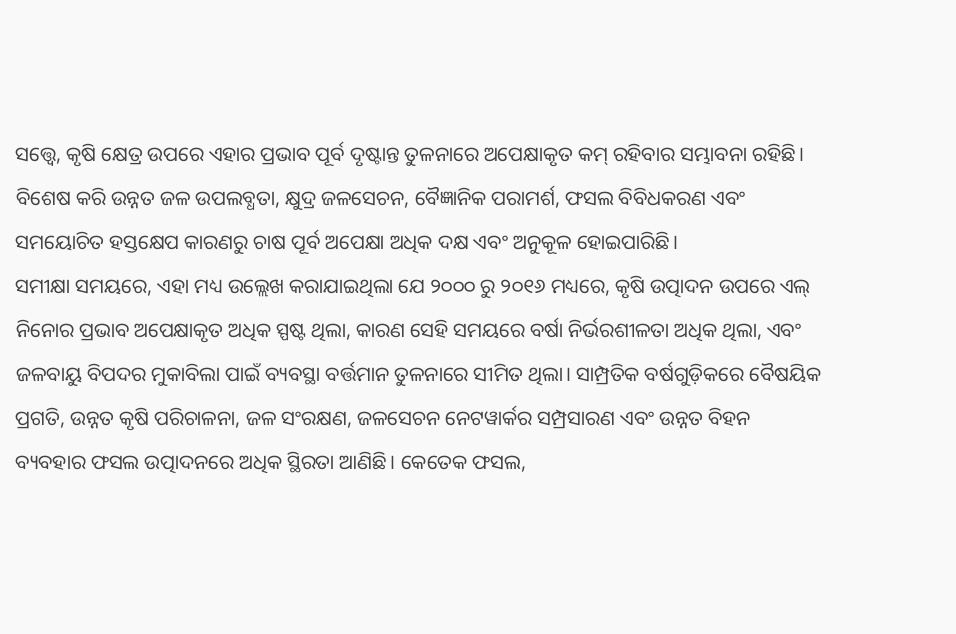ସତ୍ତ୍ୱେ, କୃଷି କ୍ଷେତ୍ର ଉପରେ ଏହାର ପ୍ରଭାବ ପୂର୍ବ ଦୃଷ୍ଟାନ୍ତ ତୁଳନାରେ ଅପେକ୍ଷାକୃତ କମ୍ ରହିବାର ସମ୍ଭାବନା ରହିଛି। ବିଶେଷ କରି ଉନ୍ନତ ଜଳ ଉପଲବ୍ଧତା, କ୍ଷୁଦ୍ର ଜଳସେଚନ, ବୈଜ୍ଞାନିକ ପରାମର୍ଶ, ଫସଲ ବିବିଧକରଣ ଏବଂ ସମୟୋଚିତ ହସ୍ତକ୍ଷେପ କାରଣରୁ ଚାଷ ପୂର୍ବ ଅପେକ୍ଷା ଅଧିକ ଦକ୍ଷ ଏବଂ ଅନୁକୂଳ ହୋଇପାରିଛି।
ସମୀକ୍ଷା ସମୟରେ, ଏହା ମଧ୍ୟ ଉଲ୍ଲେଖ କରାଯାଇଥିଲା ଯେ ୨୦୦୦ ରୁ ୨୦୧୬ ମଧ୍ୟରେ, କୃଷି ଉତ୍ପାଦନ ଉପରେ ଏଲ୍ ନିନୋର ପ୍ରଭାବ ଅପେକ୍ଷାକୃତ ଅଧିକ ସ୍ପଷ୍ଟ ଥିଲା, କାରଣ ସେହି ସମୟରେ ବର୍ଷା ନିର୍ଭରଶୀଳତା ଅଧିକ ଥିଲା, ଏବଂ ଜଳବାୟୁ ବିପଦର ମୁକାବିଲା ପାଇଁ ବ୍ୟବସ୍ଥା ବର୍ତ୍ତମାନ ତୁଳନାରେ ସୀମିତ ଥିଲା। ସାମ୍ପ୍ରତିକ ବର୍ଷଗୁଡ଼ିକରେ ବୈଷୟିକ ପ୍ରଗତି, ଉନ୍ନତ କୃଷି ପରିଚାଳନା, ଜଳ ସଂରକ୍ଷଣ, ଜଳସେଚନ ନେଟୱାର୍କର ସମ୍ପ୍ରସାରଣ ଏବଂ ଉନ୍ନତ ବିହନ ବ୍ୟବହାର ଫସଲ ଉତ୍ପାଦନରେ ଅଧିକ ସ୍ଥିରତା ଆଣିଛି। କେତେକ ଫସଲ,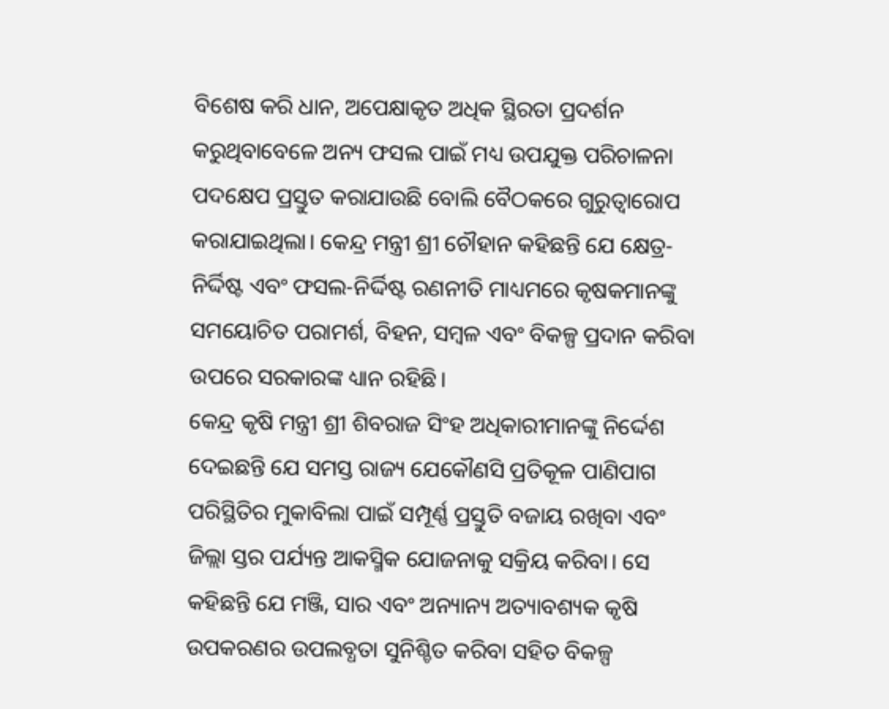ବିଶେଷ କରି ଧାନ, ଅପେକ୍ଷାକୃତ ଅଧିକ ସ୍ଥିରତା ପ୍ରଦର୍ଶନ କରୁଥିବାବେଳେ ଅନ୍ୟ ଫସଲ ପାଇଁ ମଧ୍ୟ ଉପଯୁକ୍ତ ପରିଚାଳନା ପଦକ୍ଷେପ ପ୍ରସ୍ତୁତ କରାଯାଉଛି ବୋଲି ବୈଠକରେ ଗୁରୁତ୍ୱାରୋପ କରାଯାଇଥିଲା। କେନ୍ଦ୍ର ମନ୍ତ୍ରୀ ଶ୍ରୀ ଚୌହାନ କହିଛନ୍ତି ଯେ କ୍ଷେତ୍ର-ନିର୍ଦ୍ଦିଷ୍ଟ ଏବଂ ଫସଲ-ନିର୍ଦ୍ଦିଷ୍ଟ ରଣନୀତି ମାଧ୍ୟମରେ କୃଷକମାନଙ୍କୁ ସମୟୋଚିତ ପରାମର୍ଶ, ବିହନ, ସମ୍ବଳ ଏବଂ ବିକଳ୍ପ ପ୍ରଦାନ କରିବା ଉପରେ ସରକାରଙ୍କ ଧ୍ୟାନ ରହିଛି।
କେନ୍ଦ୍ର କୃଷି ମନ୍ତ୍ରୀ ଶ୍ରୀ ଶିବରାଜ ସିଂହ ଅଧିକାରୀମାନଙ୍କୁ ନିର୍ଦ୍ଦେଶ ଦେଇଛନ୍ତି ଯେ ସମସ୍ତ ରାଜ୍ୟ ଯେକୌଣସି ପ୍ରତିକୂଳ ପାଣିପାଗ ପରିସ୍ଥିତିର ମୁକାବିଲା ପାଇଁ ସମ୍ପୂର୍ଣ୍ଣ ପ୍ରସ୍ତୁତି ବଜାୟ ରଖିବା ଏବଂ ଜିଲ୍ଲା ସ୍ତର ପର୍ଯ୍ୟନ୍ତ ଆକସ୍ମିକ ଯୋଜନାକୁ ସକ୍ରିୟ କରିବା। ସେ କହିଛନ୍ତି ଯେ ମଞ୍ଜି, ସାର ଏବଂ ଅନ୍ୟାନ୍ୟ ଅତ୍ୟାବଶ୍ୟକ କୃଷି ଉପକରଣର ଉପଲବ୍ଧତା ସୁନିଶ୍ଚିତ କରିବା ସହିତ ବିକଳ୍ପ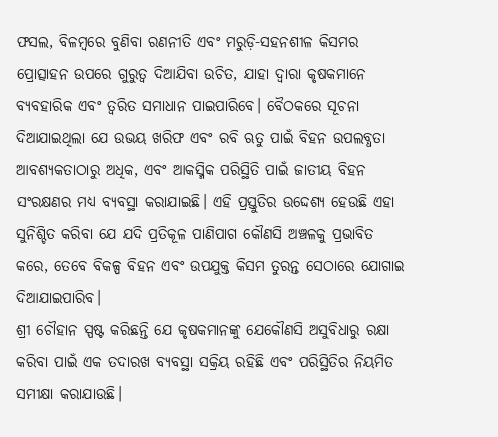ଫସଲ, ବିଳମ୍ବରେ ବୁଣିବା ରଣନୀତି ଏବଂ ମରୁଡ଼ି-ସହନଶୀଳ କିସମର ପ୍ରୋତ୍ସାହନ ଉପରେ ଗୁରୁତ୍ୱ ଦିଆଯିବା ଉଚିତ, ଯାହା ଦ୍ୱାରା କୃଷକମାନେ ବ୍ୟବହାରିକ ଏବଂ ତ୍ୱରିତ ସମାଧାନ ପାଇପାରିବେ। ବୈଠକରେ ସୂଚନା ଦିଆଯାଇଥିଲା ଯେ ଉଭୟ ଖରିଫ ଏବଂ ରବି ଋତୁ ପାଇଁ ବିହନ ଉପଲବ୍ଧତା ଆବଶ୍ୟକତାଠାରୁ ଅଧିକ, ଏବଂ ଆକସ୍ମିକ ପରିସ୍ଥିତି ପାଇଁ ଜାତୀୟ ବିହନ ସଂରକ୍ଷଣର ମଧ୍ୟ ବ୍ୟବସ୍ଥା କରାଯାଇଛି। ଏହି ପ୍ରସ୍ତୁତିର ଉଦ୍ଦେଶ୍ୟ ହେଉଛି ଏହା ସୁନିଶ୍ଚିତ କରିବା ଯେ ଯଦି ପ୍ରତିକୂଳ ପାଣିପାଗ କୌଣସି ଅଞ୍ଚଳକୁ ପ୍ରଭାବିତ କରେ, ତେବେ ବିକଳ୍ପ ବିହନ ଏବଂ ଉପଯୁକ୍ତ କିସମ ତୁରନ୍ତ ସେଠାରେ ଯୋଗାଇ ଦିଆଯାଇପାରିବ।
ଶ୍ରୀ ଚୌହାନ ସ୍ପଷ୍ଟ କରିଛନ୍ତି ଯେ କୃଷକମାନଙ୍କୁ ଯେକୌଣସି ଅସୁବିଧାରୁ ରକ୍ଷା କରିବା ପାଇଁ ଏକ ତଦାରଖ ବ୍ୟବସ୍ଥା ସକ୍ରିୟ ରହିଛି ଏବଂ ପରିସ୍ଥିତିର ନିୟମିତ ସମୀକ୍ଷା କରାଯାଉଛି।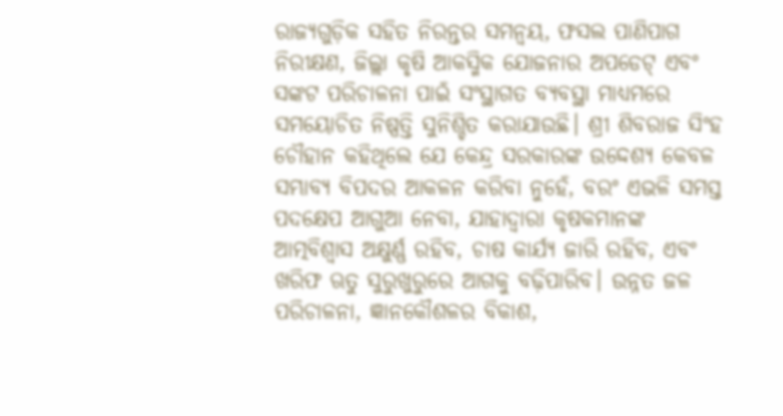ରାଜ୍ୟଗୁଡ଼ିକ ସହିତ ନିରନ୍ତର ସମନ୍ୱୟ, ଫସଲ ପାଣିପାଗ ନିରୀକ୍ଷଣ, ଜିଲ୍ଲା କୃଷି ଆକସ୍ମିକ ଯୋଜନାର ଅପଡେଟ୍ ଏବଂ ସଙ୍କଟ ପରିଚାଳନା ପାଇଁ ସଂସ୍ଥାଗତ ବ୍ୟବସ୍ଥା ମାଧ୍ୟମରେ ସମୟୋଚିତ ନିଷ୍ପତ୍ତି ସୁନିଶ୍ଚିତ କରାଯାଉଛି। ଶ୍ରୀ ଶିବରାଜ ସିଂହ ଚୌହାନ କହିଥିଲେ ଯେ କେନ୍ଦ୍ର ସରକାରଙ୍କ ଉଦ୍ଦେଶ୍ୟ କେବଳ ସମ୍ଭାବ୍ୟ ବିପଦର ଆକଳନ କରିବା ନୁହେଁ, ବରଂ ଏଭଳି ସମସ୍ତ ପଦକ୍ଷେପ ଆଗୁଆ ନେବା, ଯାହାଦ୍ୱାରା କୃଷକମାନଙ୍କ ଆତ୍ମବିଶ୍ୱାସ ଅକ୍ଷୁର୍ଣ୍ଣ ରହିବ, ଚାଷ କାର୍ଯ୍ୟ ଜାରି ରହିବ, ଏବଂ ଖରିଫ ଋତୁ ସୁରୁଖୁରୁରେ ଆଗକୁ ବଢ଼ିପାରିବ। ଉନ୍ନତ ଜଳ ପରିଚାଳନା, ଜ୍ଞାନକୌଶଳର ବିକାଶ,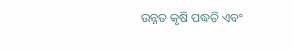ଉନ୍ନତ କୃଷି ପଦ୍ଧତି ଏବଂ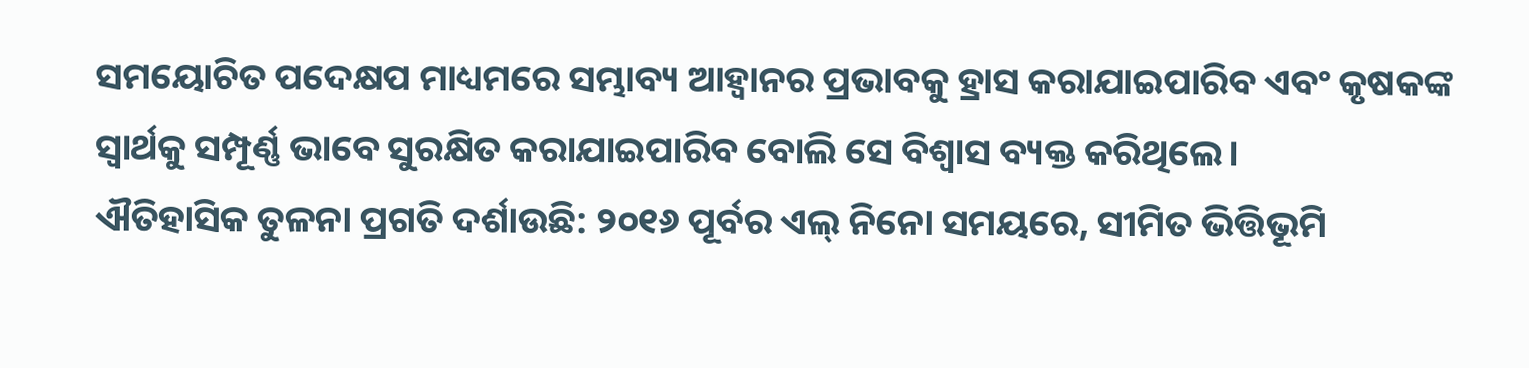ସମୟୋଚିତ ପଦେକ୍ଷପ ମାଧ୍ୟମରେ ସମ୍ଭାବ୍ୟ ଆହ୍ୱାନର ପ୍ରଭାବକୁ ହ୍ରାସ କରାଯାଇପାରିବ ଏବଂ କୃଷକଙ୍କ ସ୍ୱାର୍ଥକୁ ସମ୍ପୂର୍ଣ୍ଣ ଭାବେ ସୁରକ୍ଷିତ କରାଯାଇପାରିବ ବୋଲି ସେ ବିଶ୍ୱାସ ବ୍ୟକ୍ତ କରିଥିଲେ।
ଐତିହାସିକ ତୁଳନା ପ୍ରଗତି ଦର୍ଶାଉଛି: ୨୦୧୬ ପୂର୍ବର ଏଲ୍ ନିନୋ ସମୟରେ, ସୀମିତ ଭିତ୍ତିଭୂମି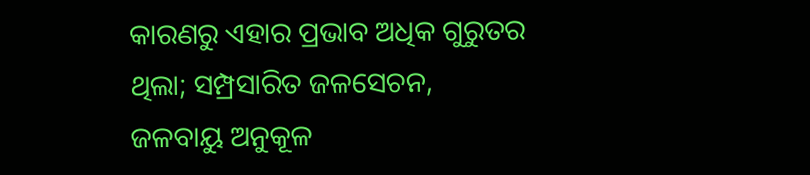କାରଣରୁ ଏହାର ପ୍ରଭାବ ଅଧିକ ଗୁରୁତର ଥିଲା; ସମ୍ପ୍ରସାରିତ ଜଳସେଚନ, ଜଳବାୟୁ ଅନୁକୂଳ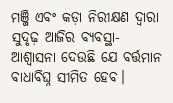ମଞ୍ଜି ଏବଂ କଡ଼ା ନିରୀକ୍ଷଣ ଦ୍ୱାରା ସୁଦୃଢ଼ ଆଜିର ବ୍ୟବସ୍ଥା-ଆଶ୍ୱାସନା ଦେଉଛି ଯେ ବର୍ତ୍ତମାନ ବାଧାବିଘ୍ନ ସୀମିତ ହେବ।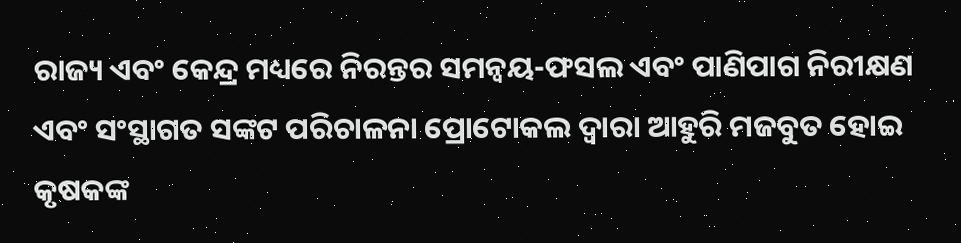ରାଜ୍ୟ ଏବଂ କେନ୍ଦ୍ର ମଧ୍ୟରେ ନିରନ୍ତର ସମନ୍ୱୟ-ଫସଲ ଏବଂ ପାଣିପାଗ ନିରୀକ୍ଷଣ ଏବଂ ସଂସ୍ଥାଗତ ସଙ୍କଟ ପରିଚାଳନା ପ୍ରୋଟୋକଲ ଦ୍ୱାରା ଆହୁରି ମଜବୁତ ହୋଇ କୃଷକଙ୍କ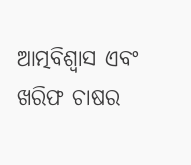ଆତ୍ମବିଶ୍ୱାସ ଏବଂ ଖରିଫ ଚାଷର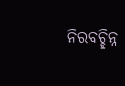ନିରବଚ୍ଛିନ୍ନ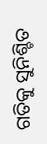ଗତିକୁ ସୁନିଶ୍ଚିତ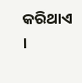କରିଥାଏ ।